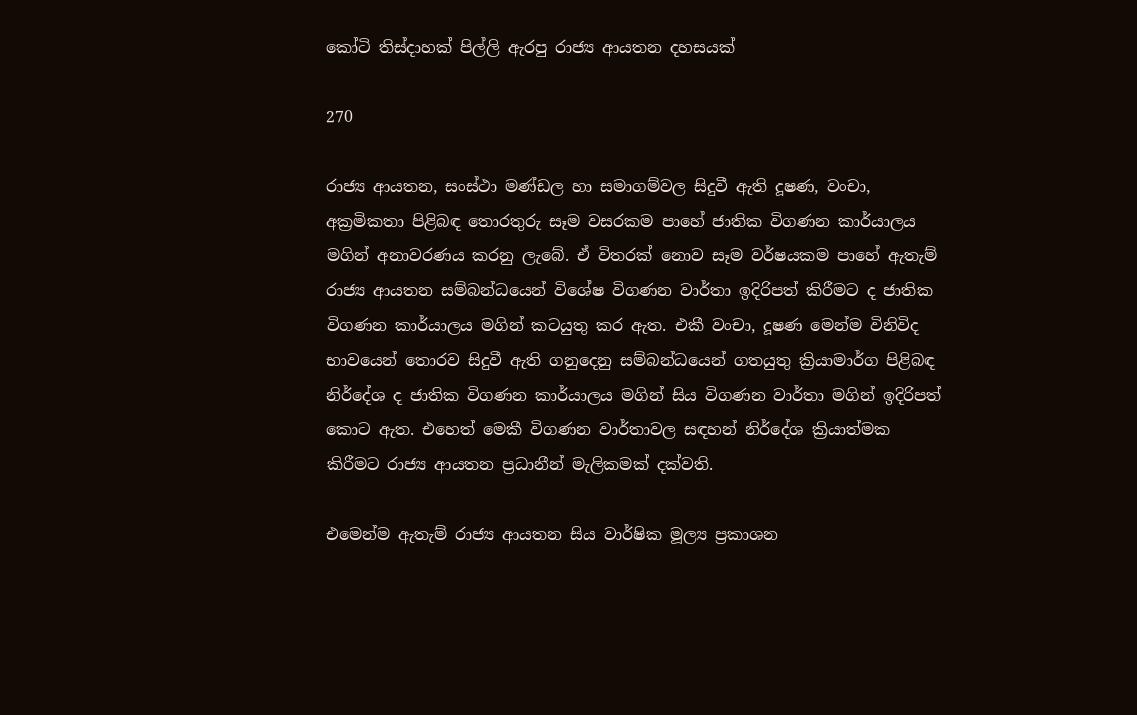කෝටි තිස්දාහක් පිල්ලි ඇරපු රාජ්‍ය ආයතන දහසයක්

270

රාජ්‍ය ආයතන, සංස්ථා මණ්ඩල හා සමාගම්වල සිදුවී ඇති දූෂණ, වංචා, අක්‍රමිකතා පිළිබඳ තොරතුරු සෑම වසරකම පාහේ ජාතික විගණන කාර්යාලය මගින් අනාවරණය කරනු ලැබේ. ඒ විතරක් නොව සෑම වර්ෂයකම පාහේ ඇතැම් රාජ්‍ය ආයතන සම්බන්ධයෙන් විශේෂ විගණන වාර්තා ඉදිරිපත් කිරීමට ද ජාතික විගණන කාර්යාලය මගින් කටයුතු කර ඇත. එකී වංචා, දූෂණ මෙන්ම විනිවිද භාවයෙන් තොරව සිදුවී ඇති ගනුදෙනු සම්බන්ධයෙන් ගතයුතු ක්‍රියාමාර්ග පිළිබඳ නිර්දේශ ද ජාතික විගණන කාර්යාලය මගින් සිය විගණන වාර්තා මගින් ඉදිරිපත් කොට ඇත. එහෙත් මෙකී විගණන වාර්තාවල සඳහන් නිර්දේශ ක්‍රියාත්මක කිරීමට රාජ්‍ය ආයතන ප්‍රධානීන් මැලිකමක් දක්වති.

එමෙන්ම ඇතැම් රාජ්‍ය ආයතන සිය වාර්ෂික මූල්‍ය ප්‍රකාශන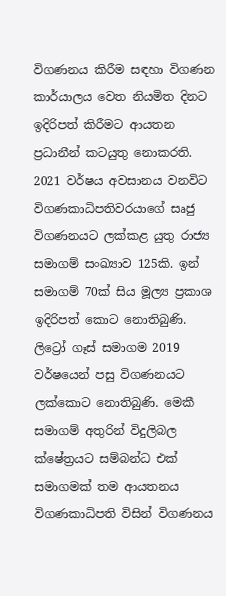විගණනය කිරීම සඳහා විගණන කාර්යාලය වෙත නියමිත දිනට ඉදිරිපත් කිරීමට ආයතන ප්‍රධානීන් කටයුතු නොකරති. 2021 වර්ෂය අවසානය වනවිට විගණකාධිපතිවරයාගේ සෘජු විගණනයට ලක්කළ යුතු රාජ්‍ය සමාගම් සංඛ්‍යාව 125කි. ඉන් සමාගම් 70ක් සිය මූල්‍ය ප්‍රකාශ ඉදිරිපත් කොට නොතිබුණි. ලිට්‍රෝ ගෑස් සමාගම 2019 වර්ෂයෙන් පසු විගණනයට ලක්කොට නොතිබුණි. මෙකී සමාගම් අතුරින් විදුලිබල ක්ෂේත්‍රයට සම්බන්ධ එක් සමාගමක් තම ආයතනය විගණකාධිපති විසින් විගණනය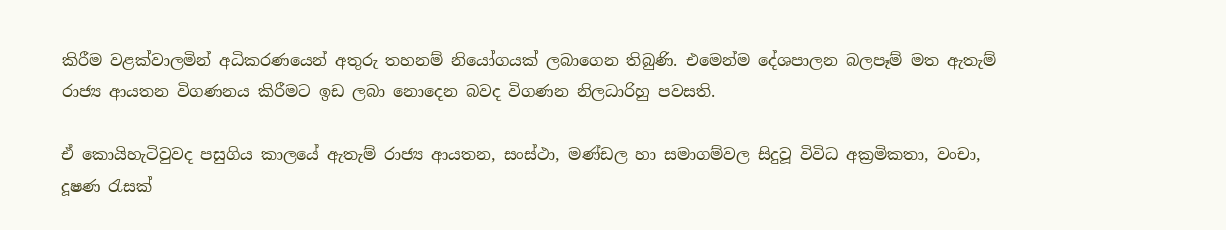කිරීම වළක්වාලමින් අධිකරණයෙන් අතුරු තහනම් නියෝගයක් ලබාගෙන තිබුණි. එමෙන්ම දේශපාලන බලපෑම් මත ඇතැම් රාජ්‍ය ආයතන විගණනය කිරීමට ඉඩ ලබා නොදෙන බවද විගණන නිලධාරිහු පවසති.

ඒ කොයිහැටිවුවද පසුගිය කාලයේ ඇතැම් රාජ්‍ය ආයතන, සංස්ථා, මණ්ඩල හා සමාගම්වල සිදුවූ විවිධ අක්‍රමිකතා, වංචා, දූෂණ රැසක්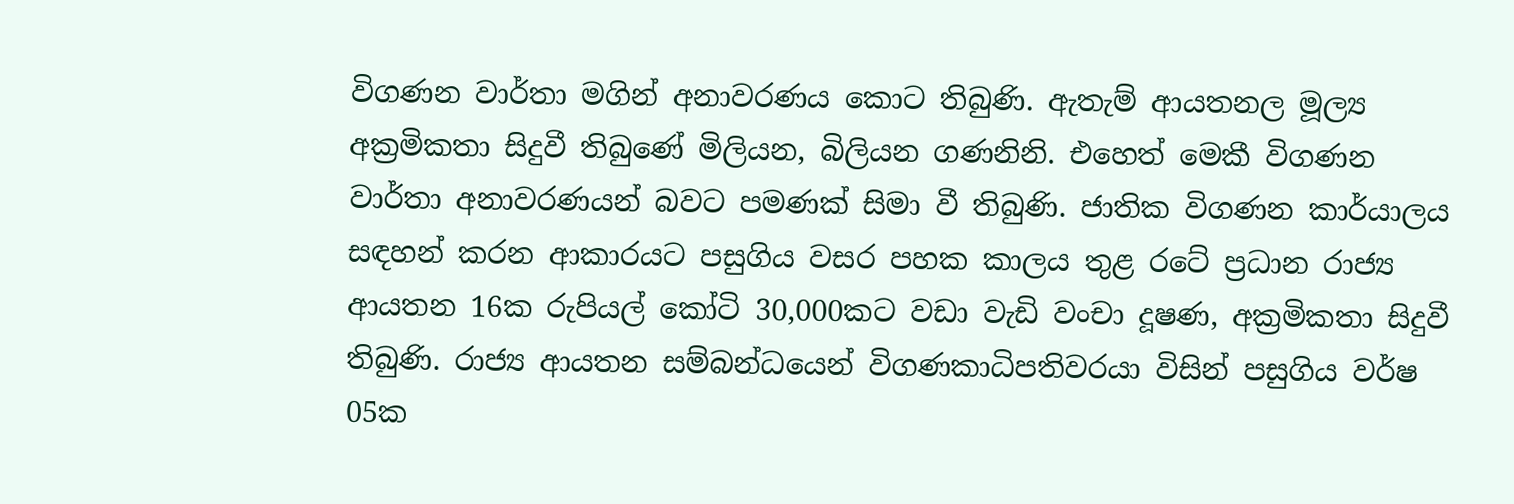විගණන වාර්තා මගින් අනාවරණය කොට තිබුණි. ඇතැම් ආයතනල මූල්‍ය අක්‍රමිකතා සිදුවී තිබුණේ මිලියන, බිලියන ගණනිනි. එහෙත් මෙකී විගණන වාර්තා අනාවරණයන් බවට පමණක් සිමා වී තිබුණි. ජාතික විගණන කාර්යාලය සඳහන් කරන ආකාරයට පසුගිය වසර පහක කාලය තුළ රටේ ප්‍රධාන රාජ්‍ය ආයතන 16ක රුපියල් කෝටි 30,000කට වඩා වැඩි වංචා දූෂණ, අක්‍රමිකතා සිදුවී තිබුණි. රාජ්‍ය ආයතන සම්බන්ධයෙන් විගණකාධිපතිවරයා විසින් පසුගිය වර්ෂ 05ක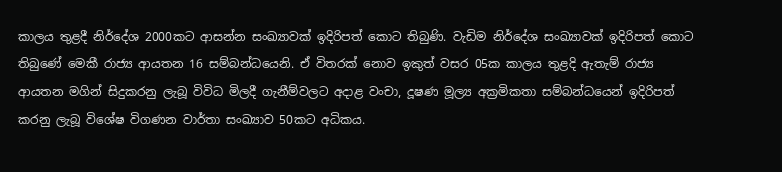කාලය තුළදී නිර්දේශ 2000කට ආසන්න සංඛ්‍යාවක් ඉදිරිපත් කොට තිබුණි. වැඩිම නිර්දේශ සංඛ්‍යාවක් ඉදිරිපත් කොට තිබුණේ මෙකී රාජ්‍ය ආයතන 16 සම්බන්ධයෙනි. ඒ විතරක් නොව ඉකුත් වසර 05ක කාලය තුළදි ඇතැම් රාජ්‍ය ආයතන මගින් සිදුකරනු ලැබූ විවිධ මිලදී ගැනීම්වලට අදාළ වංචා, දූෂණ මූල්‍ය අක්‍රමිකතා සම්බන්ධයෙන් ඉදිරිපත් කරනු ලැබූ විශේෂ විගණන වාර්තා සංඛ්‍යාව 50කට අධිකය.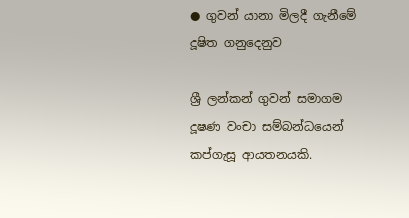● ගුවන් යානා මිලදී ගැනීමේ දූෂිත ගනුදෙනුව

ශ්‍රී ලන්කන් ගුවන් සමාගම දූෂණ වංචා සම්බන්ධයෙන් කප්ගැසූ ආයතනයකි.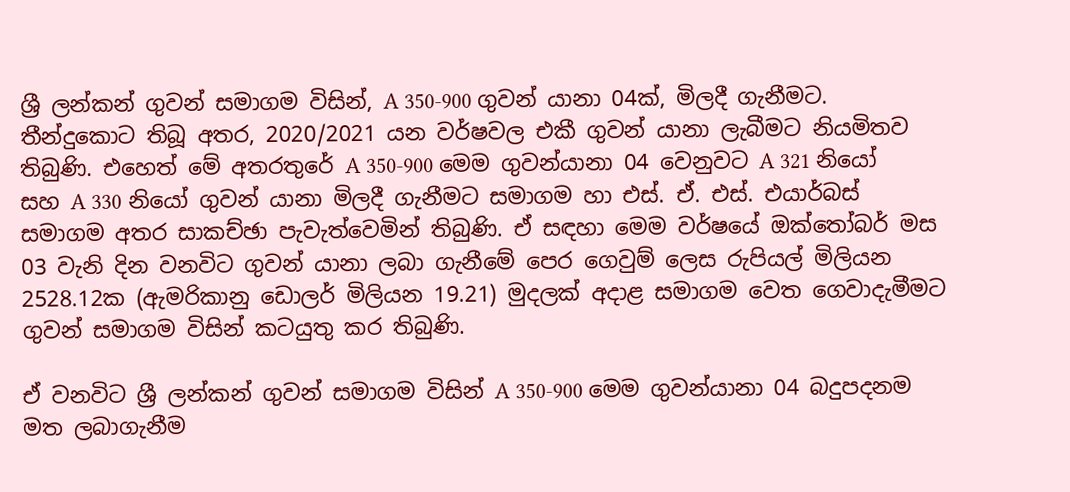ශ්‍රී ලන්කන් ගුවන් සමාගම විසින්, A 350-900 ගුවන් යානා 04ක්, මිලදී ගැනීමට. තීන්දුකොට තිබූ අතර, 2020/2021 යන වර්ෂවල එකී ගුවන් යානා ලැබීමට නියමිතව තිබුණි. එහෙත් මේ අතරතුරේ A 350-900 මෙම ගුවන්යානා 04 වෙනුවට A 321 නියෝ සහ A 330 නියෝ ගුවන් යානා මිලදී ගැනීමට සමාගම හා එස්. ඒ. එස්. එයාර්බස් සමාගම අතර සාකච්ඡා පැවැත්වෙමින් තිබුණි. ඒ සඳහා මෙම වර්ෂයේ ඔක්තෝබර් මස 03 වැනි දින වනවිට ගුවන් යානා ලබා ගැනීමේ පෙර ගෙවුම් ලෙස රුපියල් මිලියන 2528.12ක (ඇමරිකානු ඩොලර් මිලියන 19.21) මුදලක් අදාළ සමාගම වෙත ගෙවාදැමීමට ගුවන් සමාගම විසින් කටයුතු කර තිබුණි.

ඒ වනවිට ශ්‍රී ලන්කන් ගුවන් සමාගම විසින් A 350-900 මෙම ගුවන්යානා 04 බදුපදනම මත ලබාගැනීම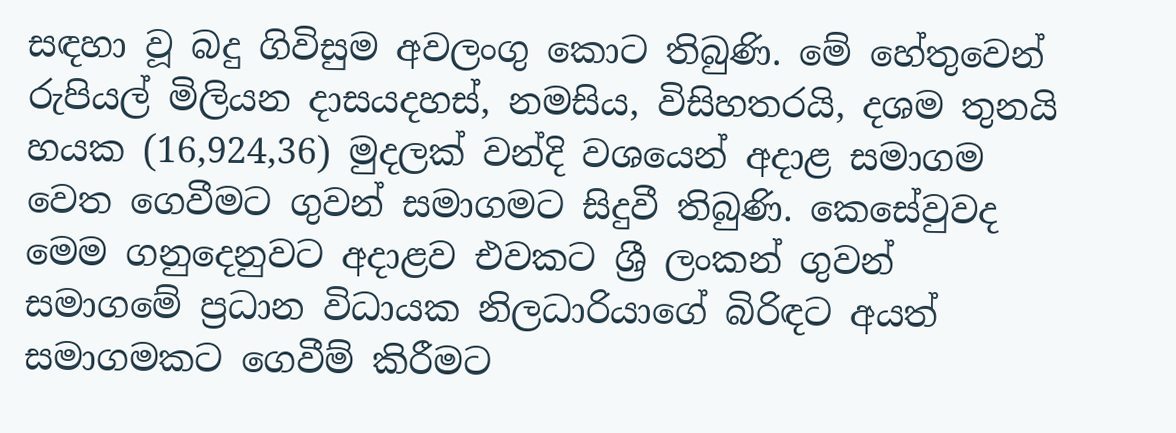සඳහා වූ බදු ගිවිසුම අවලංගු කොට තිබුණි. මේ හේතුවෙන් රුපියල් මිලියන දාසයදහස්, නමසිය, විසිහතරයි, දශම තුනයි හයක (16,924,36) මුදලක් වන්දි වශයෙන් අදාළ සමාගම වෙත ගෙවීමට ගුවන් සමාගමට සිදුවී තිබුණි. කෙසේවුවද මෙම ගනුදෙනුවට අදාළව එවකට ශ්‍රී ලංකන් ගුවන් සමාගමේ ප්‍රධාන විධායක නිලධාරියාගේ බිරිඳට අයත් සමාගමකට ගෙවීම් කිරීමට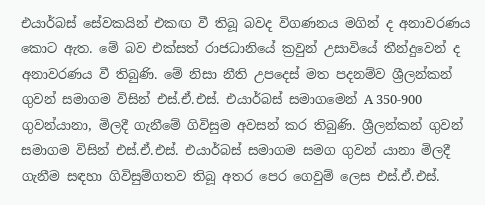එයාර්බස් සේවකයින් එකඟ වී තිබූ බවද විගණනය මගින් ද අනාවරණය කොට ඇත. මේ බව එක්සත් රාජධානියේ ක්‍රවුන් උසාවියේ තීන්දුවෙන් ද අනාවරණය වී තිබුණි. මේ නිසා නීති උපදෙස් මත පදනම්ව ශ්‍රීලන්කන් ගුවන් සමාගම විසින් එස්.ඒ.එස්. එයාර්බස් සමාගමෙන් A 350-900 ගුවන්යානා, මිලදී ගැනීමේ ගිවිසුම අවසන් කර තිබුණි. ශ්‍රීලන්කන් ගුවන් සමාගම විසින් එස්.ඒ.එස්. එයාර්බස් සමාගම සමග ගුවන් යානා මිලදී ගැනීම සඳහා ගිවිසුම්ගතව තිබූ අතර පෙර ගෙවුම් ලෙස එස්.ඒ.එස්.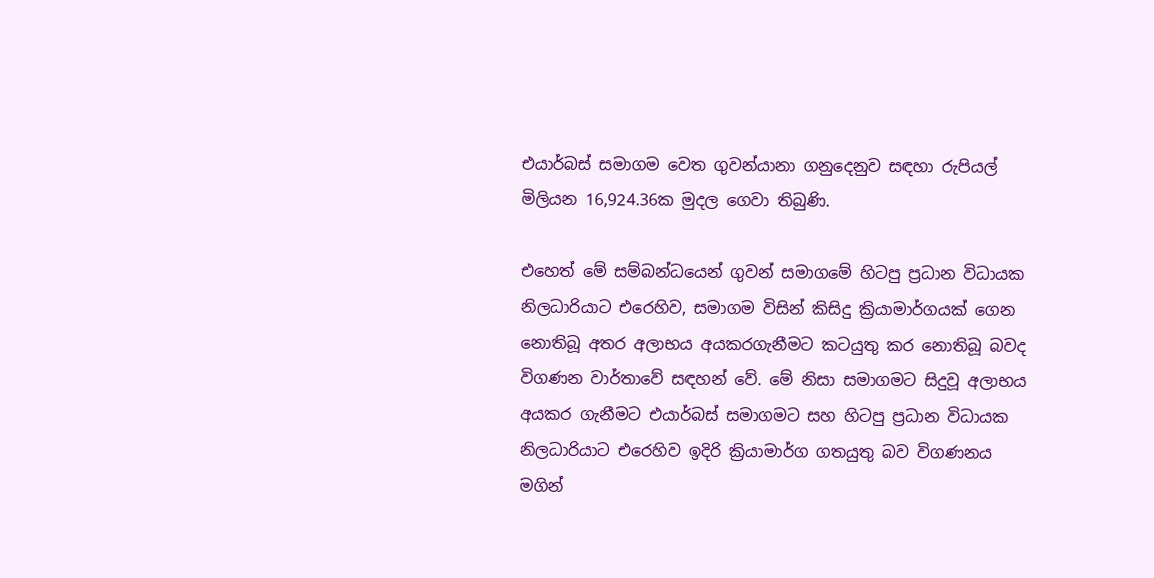එයාර්බස් සමාගම වෙත ගුවන්යානා ගනුදෙනුව සඳහා රුපියල් මිලියන 16,924.36ක මුදල ගෙවා තිබුණි.

එහෙත් මේ සම්බන්ධයෙන් ගුවන් සමාගමේ හිටපු ප්‍රධාන විධායක නිලධාරියාට එරෙහිව, සමාගම විසින් කිසිදු ක්‍රියාමාර්ගයක් ගෙන නොතිබූ අතර අලාභය අයකරගැනීමට කටයුතු කර නොතිබූ බවද විගණන වාර්තාවේ සඳහන් වේ. මේ නිසා සමාගමට සිදුවූ අලාභය අයකර ගැනීමට එයාර්බස් සමාගමට සහ හිටපු ප්‍රධාන විධායක නිලධාරියාට එරෙහිව ඉදිරි ක්‍රියාමාර්ග ගතයුතු බව විගණනය මගින්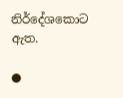නිර්දේශකොට ඇත.

●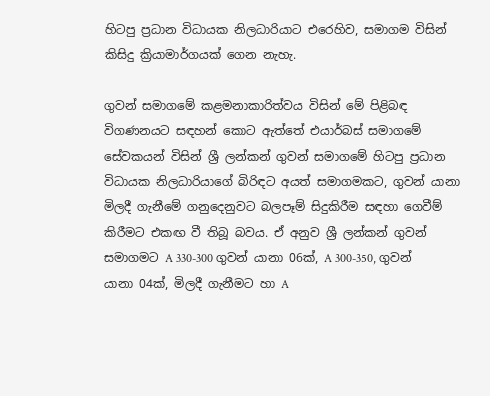හිටපු ප්‍රධාන විධායක නිලධාරියාට එරෙහිව, සමාගම විසින් කිසිදු ක්‍රියාමාර්ගයක් ගෙන නැහැ.

ගුවන් සමාගමේ කළමනාකාරිත්වය විසින් මේ පිළිබඳ විගණනයට සඳහන් කොට ඇත්තේ එයාර්බස් සමාගමේ සේවකයන් විසින් ශ්‍රී ලන්කන් ගුවන් සමාගමේ හිටපු ප්‍රධාන විධායක නිලධාරියාගේ බිරිඳට අයත් සමාගමකට, ගුවන් යානා මිලදී ගැනීමේ ගනුදෙනුවට බලපෑම් සිදුකිරීම සඳහා ගෙවීම් කිරීමට එකඟ වී තිබූ බවය. ඒ අනුව ශ්‍රී ලන්කන් ගුවන් සමාගමට A 330-300 ගුවන් යානා 06ක්, A 300-350, ගුවන් යානා 04ක්, මිලදී ගැනීමට හා A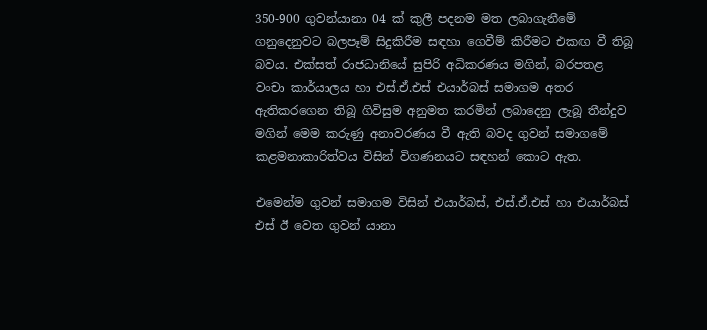350-900 ගුවන්යානා 04 ක් කුලී පදනම මත ලබාගැනීමේ ගනුදෙනුවට බලපෑම් සිදුකිරීම සඳහා ගෙවීම් කිරීමට එකඟ වී තිබූ බවය. එක්සත් රාජධානියේ සුපිරි අධිකරණය මගින්, බරපතළ වංචා කාර්යාලය හා එස්.ඒ.එස් එයාර්බස් සමාගම අතර ඇතිකරගෙන තිබූ ගිවිසුම අනුමත කරමින් ලබාදෙනු ලැබූ තීන්දුව මගින් මෙම කරුණු අනාවරණය වී ඇති බවද ගුවන් සමාගමේ කළමනාකාරිත්වය විසින් විගණනයට සඳහන් කොට ඇත.

එමෙන්ම ගුවන් සමාගම විසින් එයාර්බස්, එස්.ඒ.එස් හා එයාර්බස් එස් ඊ වෙත ගුවන් යානා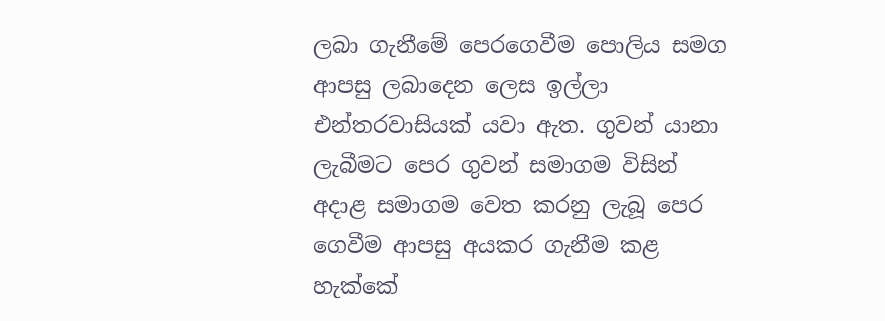ලබා ගැනීමේ පෙරගෙවීම පොලිය සමග ආපසු ලබාදෙන ලෙස ඉල්ලා එන්තරවාසියක් යවා ඇත. ගුවන් යානා ලැබීමට පෙර ගුවන් සමාගම විසින් අදාළ සමාගම වෙත කරනු ලැබූ පෙර ගෙවීම ආපසු අයකර ගැනීම කළ හැක්කේ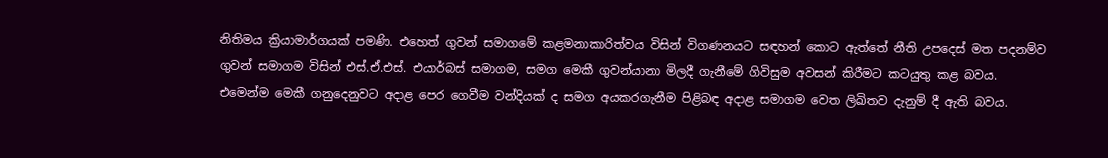නිතිමය ක්‍රියාමාර්ගයක් පමණි. එහෙත් ගුවන් සමාගමේ කළමනාකාරිත්වය විසින් විගණනයට සඳහන් කොට ඇත්තේ නීති උපදෙස් මත පදනම්ව ගුවන් සමාගම විසින් එස්.ඒ.එස්. එයාර්බස් සමාගම, සමග මෙකී ගුවන්යානා මිලදී ගැනීමේ ගිවිසුම අවසන් කිරීමට කටයුතු කළ බවය. එමෙන්ම මෙකී ගනුදෙනුවට අදාළ පෙර ගෙවීම වන්දියක් ද සමග අයකරගැනීම පිළිබඳ අදාළ සමාගම වෙත ලිඛිතව දැනුම් දී ඇති බවය.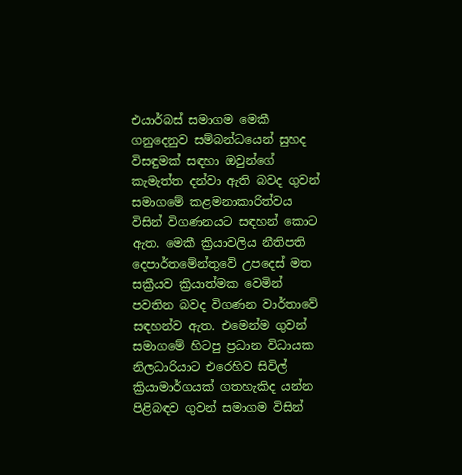එයාර්බස් සමාගම මෙකී ගනුදෙනුව සම්බන්ධයෙන් සුහද විසඳුමක් සඳහා ඔවුන්ගේ කැමැත්ත දන්වා ඇති බවද ගුවන් සමාගමේ කළමනාකාරිත්වය විසින් විගණනයට සඳහන් කොට ඇත. මෙකී ක්‍රියාවලිය නීතිපති දෙපාර්තමේන්තුවේ උපදෙස් මත සක්‍රීයව ක්‍රියාත්මක වෙමින් පවතින බවද විගණන වාර්තාවේ සඳහන්ව ඇත. එමෙන්ම ගුවන් සමාගමේ හිටපු ප්‍රධාන විධායක නිලධාරියාට එරෙහිව සිවිල් ක්‍රියාමාර්ගයක් ගතහැකිද යන්න පිළිබඳව ගුවන් සමාගම විසින්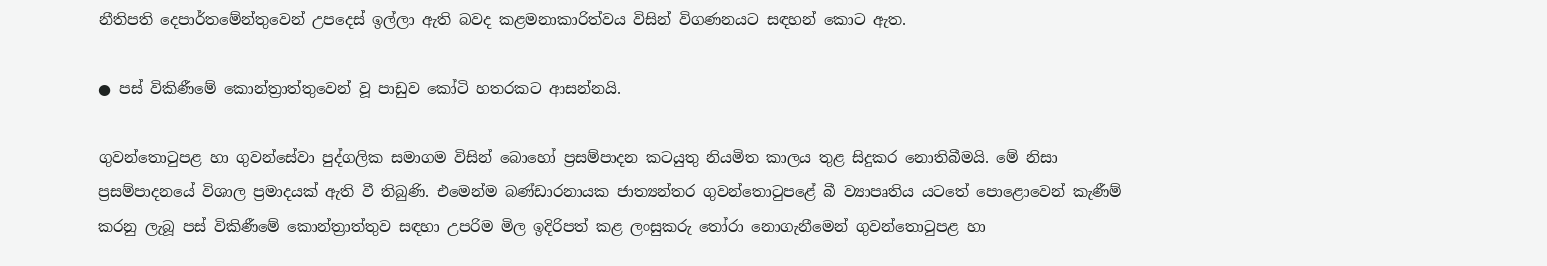නීතිපති දෙපාර්තමේන්තුවෙන් උපදෙස් ඉල්ලා ඇති බවද කළමනාකාරිත්වය විසින් විගණනයට සඳහන් කොට ඇත.

● පස් විකිණීමේ කොන්ත්‍රාත්තුවෙන් වූ පාඩුව කෝටි හතරකට ආසන්නයි.

ගුවන්තොටුපළ හා ගුවන්සේවා පුද්ගලික සමාගම විසින් බොහෝ ප්‍රසම්පාදන කටයුතු නියමිත කාලය තුළ සිදුකර නොතිබීමයි. මේ නිසා ප්‍රසම්පාදනයේ විශාල ප්‍රමාදයක් ඇති වී තිබුණි. එමෙන්ම බණ්ඩාරනායක ජාත්‍යන්තර ගුවන්තොටුපළේ බී ව්‍යාපෘතිය යටතේ පොළොවෙන් කැණීම් කරනු ලැබූ පස් විකිණීමේ කොන්ත්‍රාත්තුව සඳහා උපරිම මිල ඉදිරිපත් කළ ලංසුකරු තෝරා නොගැනීමෙන් ගුවන්තොටුපළ හා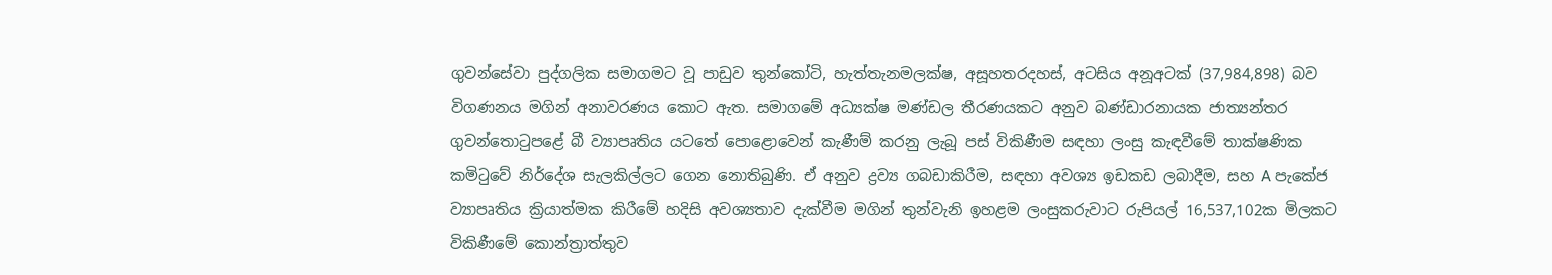ගුවන්සේවා පුද්ගලික සමාගමට වූ පාඩුව තුන්කෝටි, හැත්තැනමලක්ෂ, අසූහතරදහස්, අටසිය අනූඅටක් (37,984,898) බව විගණනය මගින් අනාවරණය කොට ඇත. සමාගමේ අධ්‍යක්ෂ මණ්ඩල තීරණයකට අනුව බණ්ඩාරනායක ජාත්‍යන්තර ගුවන්තොටුපළේ බී ව්‍යාපෘතිය යටතේ පොළොවෙන් කැණීම් කරනු ලැබූ පස් විකිණීම සඳහා ලංසු කැඳවීමේ තාක්ෂණික කමිටුවේ නිර්දේශ සැලකිල්ලට ගෙන නොතිබුණි. ඒ අනුව ද්‍රව්‍ය ගබඩාකිරීම, සඳහා අවශ්‍ය ඉඩකඩ ලබාදීම, සහ A පැකේජ ව්‍යාපෘතිය ක්‍රියාත්මක කිරීමේ හදිසි අවශ්‍යතාව දැක්වීම මගින් තුන්වැනි ඉහළම ලංසුකරුවාට රුපියල් 16,537,102ක මිලකට විකිණීමේ කොන්ත්‍රාත්තුව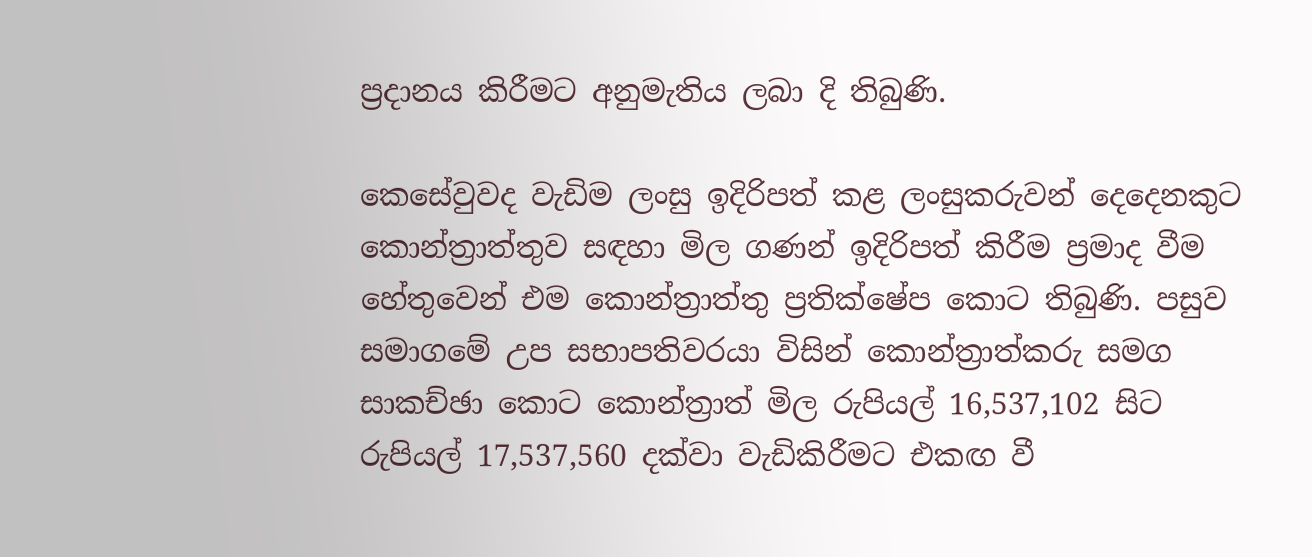ප්‍රදානය කිරීමට අනුමැතිය ලබා දි තිබුණි.

කෙසේවුවද වැඩිම ලංසු ඉදිරිපත් කළ ලංසුකරුවන් දෙදෙනකුට කොන්ත්‍රාත්තුව සඳහා මිල ගණන් ඉදිරිපත් කිරීම ප්‍රමාද වීම හේතුවෙන් එම කොන්ත්‍රාත්තු ප්‍රතික්ෂේප කොට තිබුණි. පසුව සමාගමේ උප සභාපතිවරයා විසින් කොන්ත්‍රාත්කරු සමග සාකච්ඡා කොට කොන්ත්‍රාත් මිල රුපියල් 16,537,102 සිට රුපියල් 17,537,560 දක්වා වැඩිකිරීමට එකඟ වී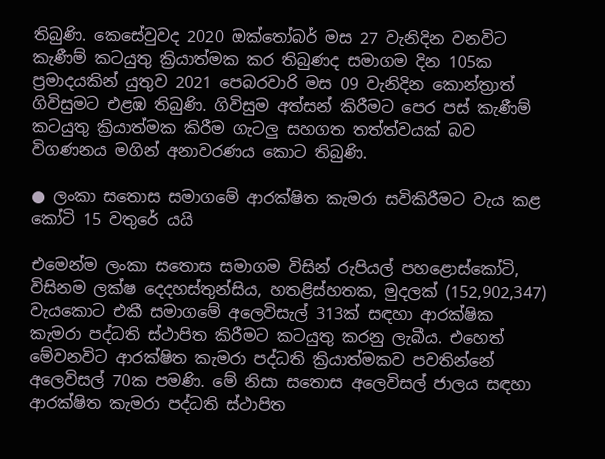තිබුණි. කෙසේවුවද 2020 ඔක්තෝබර් මස 27 වැනිදින වනවිට කැණීම් කටයුතු ක්‍රියාත්මක කර තිබුණද සමාගම දින 105ක ප්‍රමාදයකින් යුතුව 2021 පෙබරවාරි මස 09 වැනිදින කොන්ත්‍රාත් ගිවිසුමට එළඹ තිබුණි. ගිවිසුම අත්සන් කිරීමට පෙර පස් කැණීම් කටයුතු ක්‍රියාත්මක කිරීම ගැටලු සහගත තත්ත්වයක් බව විගණනය මගින් අනාවරණය කොට තිබුණි.

● ලංකා සතොස සමාගමේ ආරක්ෂිත කැමරා සවිකිරීමට වැය කළ කෝටි 15 වතුරේ යයි

එමෙන්ම ලංකා සතොස සමාගම විසින් රුපියල් පහළොස්කෝටි, විසිනම ලක්ෂ දෙදහස්තුන්සිය, හතළිස්හතක, මුදලක් (152,902,347) වැයකොට එකී සමාගමේ අලෙවිසැල් 313ක් සඳහා ආරක්ෂික කැමරා පද්ධති ස්ථාපිත කිරීමට කටයුතු කරනු ලැබීය. එහෙත් මේවනවිට ආරක්ෂිත කැමරා පද්ධති ක්‍රියාත්මකව පවතින්නේ අලෙවිසල් 70ක පමණි. මේ නිසා සතොස අලෙවිසල් ජාලය සඳහා ආරක්ෂිත කැමරා පද්ධති ස්ථාපිත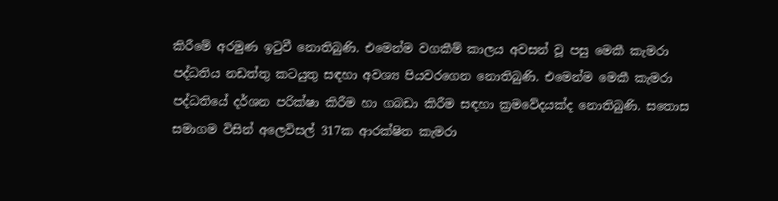කිරීමේ අරමුණ ඉටුවී නොතිබුණි. එමෙන්ම වගකීම් කාලය අවසන් වූ පසු මෙකී කැමරා පද්ධතිය නඩත්තු කටයුතු සඳහා අවශ්‍ය පියවරගෙන නොතිබුණි. එමෙන්ම මෙකී කැමරා පද්ධතියේ දර්ශන පරික්ෂා කිරීම හා ගබඩා කිරීම සඳහා ක්‍රමවේදයක්ද නොතිබුණි. සතොස සමාගම විසින් අලෙවිසල් 317ක ආරක්ෂිත කැමරා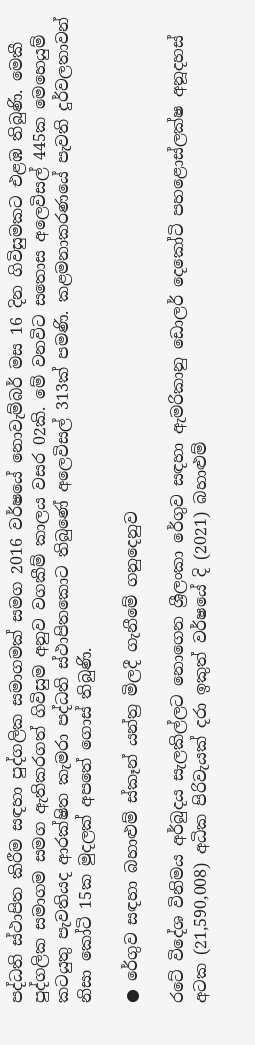පද්ධති ස්ථාපිත කිරීම සඳහා පුද්ගලික සමාගමක් සමග 2016 වර්ෂයේ නොවැම්බර් මස 16 දින ගිවිසුමකට එළඹ තිබුණි. මෙකී පුද්ගලික සමාගම සමග ඇතිකරගත් ගිවිසුම අනුව වගකීම් කාලය වසර 02කි. මේ වනවිට සතොස අලෙවිසල් 445ක මෙහෙයුම් කටයුතු පැවතියද ආරක්ෂිත කැමරා පද්ධති ස්ථාපිතකොට තිබුණේ අලෙවිසල් 313ක් පමණි. කළමනාකරණයේ පැවති දුර්වලතාවන් නිසා කෝටි 15ක මුදලක් අපතේ ගොස් තිබුණි.

● රේගුව සඳහා බහාළුම් ස්කෑන් යන්ත්‍ර මිලදී ගැනීමේ ගනුදෙනුව

රටේ විදේශ විනිමය අර්බුදය සැලකිල්ලට නොගෙන ශ්‍රීලංකා රේගුව සඳහා ඇමරිකානු ඩොලර් දෙකෝටි පහළොස්ලක්ෂ අනූදහස් අටක (21,590,008) අධික පිරිවැයක් දරා ඉකුත් වර්ෂයේ දි (2021) බහාළුම්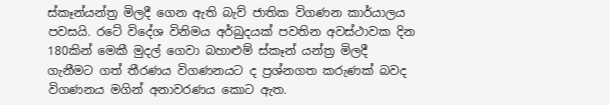ස්කෑන්යන්ත්‍ර මිලදී ගෙන ඇති බැව් ජාතික විගණන කාර්යාලය පවසයි. රටේ විදේශ විනිමය අර්බුදයක් පවතින අවස්ථාවක දින 180කින් මෙකී මුදල් ගෙවා බහාළුම් ස්කෑන් යන්ත්‍ර මිලදී ගැනීමට ගත් තීරණය විගණනයට ද ප්‍රශ්නගත කරුණක් බවද විගණනය මගින් අනාවරණය කොට ඇත.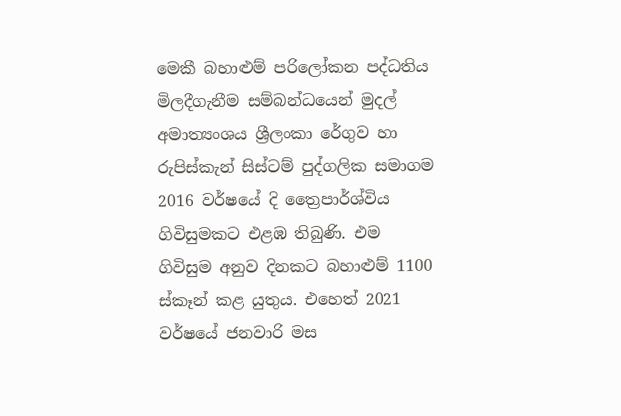මෙකී බහාළුම් පරිලෝකන පද්ධතිය මිලදීගැනීම සම්බන්ධයෙන් මුදල් අමාත්‍යංශය ශ්‍රීලංකා රේගුව හා රුපිස්කැන් සිස්ටම් පුද්ගලික සමාගම 2016 වර්ෂයේ දි ත්‍රෛපාර්ශ්විය ගිවිසුමකට එළඹ තිබුණි. එම ගිවිසුම අනුව දිනකට බහාළුම් 1100 ස්කෑන් කළ යුතුය. එහෙත් 2021 වර්ෂයේ ජනවාරි මස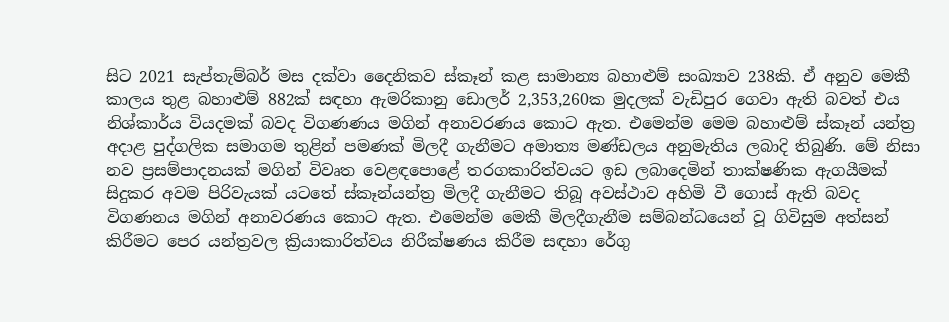සිට 2021 සැප්තැම්බර් මස දක්වා දෛනිකව ස්කෑන් කළ සාමාන්‍ය බහාළුම් සංඛ්‍යාව 238කි. ඒ අනුව මෙකී කාලය තුළ බහාළුම් 882ක් සඳහා ඇමරිකානු ඩොලර් 2,353,260ක මුදලක් වැඩිපුර ගෙවා ඇති බවත් එය නිශ්කාර්ය වියදමක් බවද විගණණය මගින් අනාවරණය කොට ඇත. එමෙන්ම මෙම බහාළුම් ස්කෑන් යන්ත්‍ර අදාළ පුද්ගලික සමාගම තුළින් පමණක් මිලදී ගැනීමට අමාත්‍ය මණ්ඩලය අනුමැතිය ලබාදි තිබුණි. මේ නිසා නව ප්‍රසම්පාදනයක් මගින් විවෘත වෙළඳපොළේ තරගකාරිත්වයට ඉඩ ලබාදෙමින් තාක්ෂණික ඇගයීමක් සිදුකර අවම පිරිවැයක් යටතේ ස්කෑන්යන්ත්‍ර මිලදී ගැනීමට තිබූ අවස්ථාව අහිමි වී ගොස් ඇති බවද විගණනය මගින් අනාවරණය කොට ඇත. එමෙන්ම මෙකී මිලදීගැනීම සම්බන්ධයෙන් වූ ගිවිසුම අත්සන් කිරීමට පෙර යන්ත්‍රවල ක්‍රියාකාරිත්වය නිරීක්ෂණය කිරීම සඳහා රේගු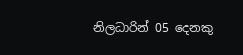නිලධාරින් 05 දෙනකු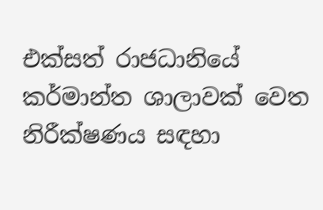එක්සත් රාජධානියේ කර්මාන්ත ශාලාවක් වෙත නිරීක්ෂණය සඳහා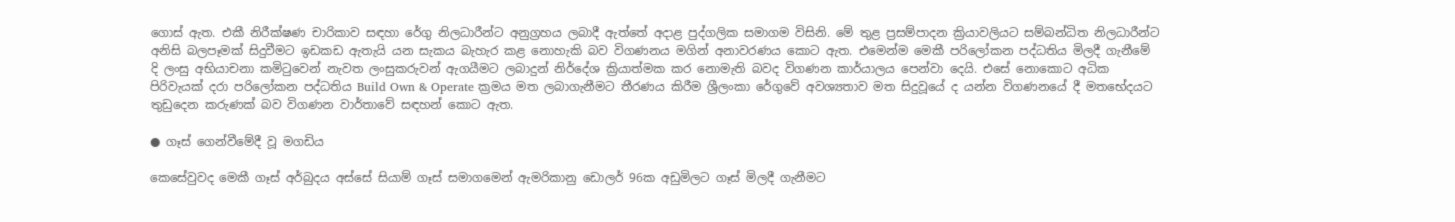ගොස් ඇත. එකී නිරීක්ෂණ චාරිකාව සඳහා රේගු නිලධාරීන්ට අනුග්‍රහය ලබාදී ඇත්තේ අදාළ පුද්ගලික සමාගම විසිනි. මේ තුළ ප්‍රසම්පාදන ක්‍රියාවලියට සම්බන්ධිත නිලධාරීන්ට අනිසි බලපෑමක් සිදුවීමට ඉඩකඩ ඇතැයි යන සැකය බැහැර කළ නොහැකි බව විගණනය මගින් අනාවරණය කොට ඇත. එමෙන්ම මෙකී පරිලෝකන පද්ධතිය මිලදී ගැනීමේ දි ලංසු අභියාචනා කමිටුවෙන් නැවත ලංසුකරුවන් ඇගයීමට ලබාදුන් නිර්දේශ ක්‍රියාත්මක කර නොමැති බවද විගණන කාර්යාලය පෙන්වා දෙයි. එසේ නොකොට අධික පිරිවැයක් දරා පරිලෝකන පද්ධතිය Build Own & Operate ක්‍රමය මත ලබාගැනීමට තීරණය කිරීම ශ්‍රීලංකා රේගුවේ අවශ්‍යතාව මත සිදුවූයේ ද යන්න විගණනයේ දී මතභේදයට තුඩුදෙන කරුණක් බව විගණන වාර්තාවේ සඳහන් කොට ඇත.

● ගෑස් ගෙන්වීමේදී වූ මගඩිය

කෙසේවුවද මෙකී ගෑස් අර්බුදය අස්සේ සියාම් ගෑස් සමාගමෙන් ඇමරිකානු ඩොලර් 96ක අඩුමිලට ගෑස් මිලදී ගැනීමට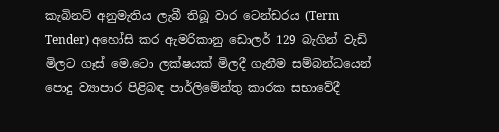කැබිනට් අනුමැතිය ලැබී තිබූ වාර ටෙන්ඩරය (Term Tender) අහෝසි කර ඇමරිකානු ඩොලර් 129 බැගින් වැඩි මිලට ගෑස් මෙ.ටො ලක්ෂයක් මිලදී ගැනීම සම්බන්ධයෙන් පොදු ව්‍යාපාර පිළිබඳ පාර්ලිමේන්තු කාරක සභාවේදී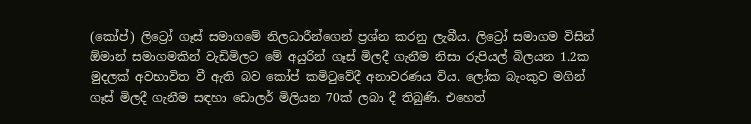(කෝප්) ලිට්‍රෝ ගෑස් සමාගමේ නිලධාරීන්ගෙන් ප්‍රශ්න කරනු ලැබීය. ලිට්‍රෝ සමාගම විසින් ඕමාන් සමාගමකින් වැඩිමිලට මේ අයුරින් ගෑස් මිලදී ගැනීම නිසා රුපියල් බිලයන 1.2ක මුදලක් අවභාවිත වී ඇති බව කෝප් කමිටුවේදී අනාවරණය විය. ලෝක බැංකුව මගින් ගෑස් මිලදී ගැනීම සඳහා ඩොලර් මිලියන 70ක් ලබා දී තිබුණි. එහෙත්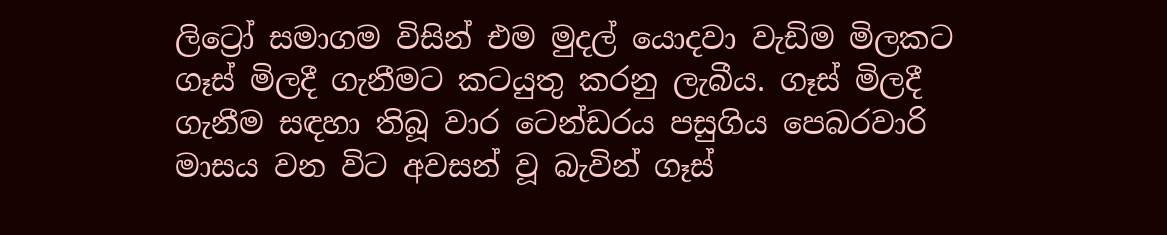ලිට්‍රෝ සමාගම විසින් එම මුදල් යොදවා වැඩිම මිලකට ගෑස් මිලදී ගැනීමට කටයුතු කරනු ලැබීය. ගෑස් මිලදී ගැනීම සඳහා තිබූ වාර ටෙන්ඩරය පසුගිය පෙබරවාරි මාසය වන විට අවසන් වූ බැවින් ගෑස්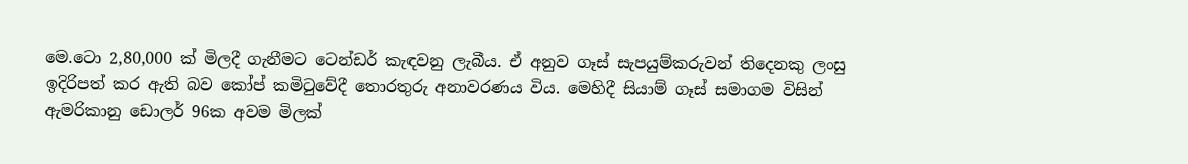මෙ.ටො 2,80,000 ක් මිලදී ගැනීමට ටෙන්ඩර් කැඳවනු ලැබීය. ඒ අනුව ගෑස් සැපයුම්කරුවන් තිදෙනකු ලංසු ඉදිරිපත් කර ඇති බව කෝප් කමිටුවේදී තොරතුරු අනාවරණය විය. මෙහිදී සියාම් ගෑස් සමාගම විසින් ඇමරිකානු ඩොලර් 96ක අවම මිලක්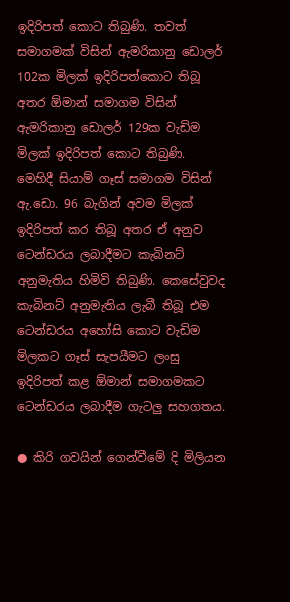ඉදිරිපත් කොට තිබුණි. තවත් සමාගමක් විසින් ඇමරිකානු ඩොලර් 102ක මිලක් ඉදිරිපත්කොට තිබූ අතර ඕමාන් සමාගම විසින් ඇමරිකානු ඩොලර් 129ක වැඩිම මිලක් ඉදිරිපත් කොට තිබුණි. මෙහිදී සියාම් ගෑස් සමාගම විසින් ඇ.ඩො. 96 බැගින් අවම මිලක් ඉදිරිපත් කර තිබූ අතර ඒ අනුව ටෙන්ඩරය ලබාදීමට කැබිනට් අනුමැතිය හිමිවි තිබුණි. කෙසේවුවද කැබිනට් අනුමැතිය ලැබී තිබූ එම ටෙන්ඩරය අහෝසි කොට වැඩිම මිලකට ගෑස් සැපයීමට ලංසු ඉදිරිපත් කළ ඕමාන් සමාගමකට ටෙන්ඩරය ලබාදීම ගැටලු සහගතය.

● කිරි ගවයින් ගෙන්වීමේ දි මිලියන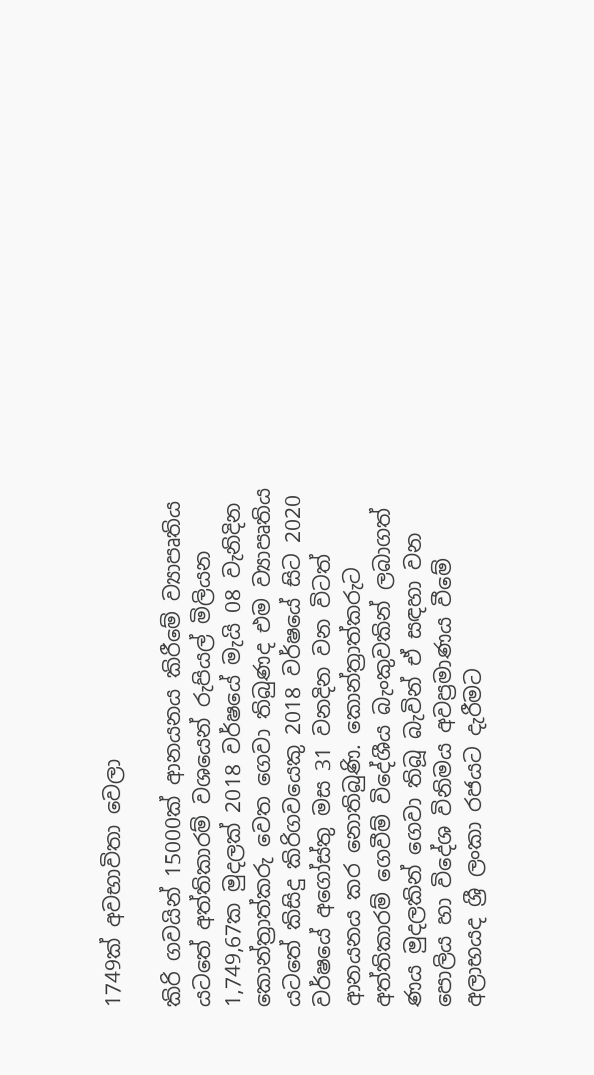1749ක් අවභාවිතා වෙලා

කිරි ගවයින් 15000ක් ආනයනය කිරීමේ ව්‍යාපෘතිය යටතේ අත්තිකාරම් වශයෙන් රුපියල් මිලියන 1,749,67ක මුදලක් 2018 වර්ෂයේ මැයි 08 වැනිදින කොන්ත්‍රාත්කරු වෙත ගෙවා තිබුණද එම ව්‍යාපෘතිය යටතේ කිසිදු කිරිගවයෙකු 2018 වර්ෂයේ සිට 2020 වර්ෂයේ අගෝස්තු මස 31 වනදින වන විටත් ආනයනය කර නොතිබුණි. කොන්ත්‍රාත්කරුට අත්තිකාරම් ගෙවීම් විදේශීය බැංකුවකින් ලබාගත් ණය මුදලකින් ගෙවා තිබූ බැවින් ඒ සඳහා වන පොලිය හා විදේශ විනිමය අවප්‍රමාණය වීමේ අලාභයද ශ්‍රී ලංකා රජයට දැරීමට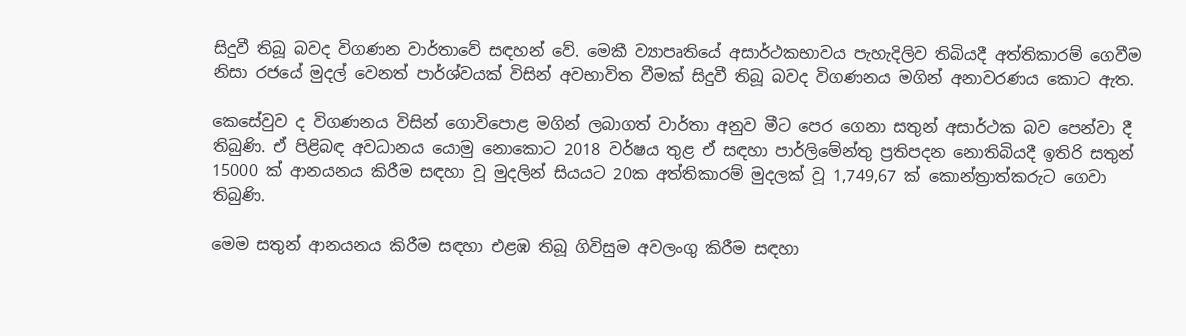සිදුවී තිබූ බවද විගණන වාර්තාවේ සඳහන් වේ. මෙකී ව්‍යාපෘතියේ අසාර්ථකභාවය පැහැදිලිව තිබියදී අත්තිකාරම් ගෙවීම නිසා රජයේ මුදල් වෙනත් පාර්ශ්වයක් විසින් අවභාවිත වීමක් සිදුවී තිබූ බවද විගණනය මගින් අනාවරණය කොට ඇත.

කෙසේවුව ද විගණනය විසින් ගොවිපොළ මගින් ලබාගත් වාර්තා අනුව මීට පෙර ගෙනා සතුන් අසාර්ථක බව පෙන්වා දී තිබුණි. ඒ පිළිබඳ අවධානය යොමු නොකොට 2018 වර්ෂය තුළ ඒ සඳහා පාර්ලිමේන්තු ප්‍රතිපදන නොතිබියදී ඉතිරි සතුන් 15000 ක් ආනයනය කිරීම සඳහා වූ මුදලින් සියයට 20ක අත්තිකාරම් මුදලක් වූ 1,749,67 ක් කොන්ත්‍රාත්කරුට ගෙවා තිබුණි.

මෙම සතුන් ආනයනය කිරීම සඳහා එළඹ තිබූ ගිවිසුම අවලංගු කිරීම සඳහා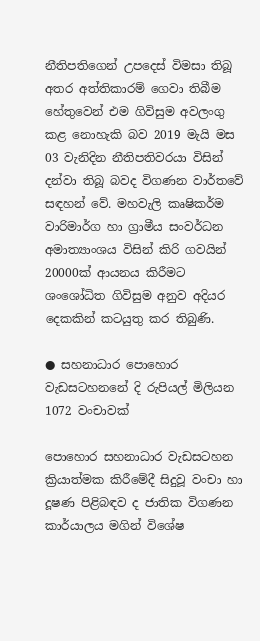නීතිපතිගෙන් උපදෙස් විමසා තිබූ අතර අත්තිකාරම් ගෙවා තිබීම හේතුවෙන් එම ගිවිසුම අවලංගු කළ නොහැකි බව 2019 මැයි මස 03 වැනිදින නීතිපතිවරයා විසින් දන්වා තිබූ බවද විගණන වාර්තවේ සඳහන් වේ. මහවැලි කෘෂිකර්ම වාරිමාර්ග හා ග්‍රාමීය සංවර්ධන අමාත්‍යාංශය විසින් කිරි ගවයින් 20000ක් ආයනය කිරීමට ශංශෝධිත ගිවිසුම අනුව අදියර දෙකකින් කටයුතු කර තිබුණි.

● සහනාධාර පොහොර වැඩසටහනනේ දි රුපියල් මිලියන 1072 වංචාවක්

පොහොර සහනාධාර වැඩසටහන ක්‍රියාත්මක කිරීමේදී සිදුවූ වංචා හා දූෂණ පිළිබඳව ද ජාතික විගණන කාර්යාලය මගින් විශේෂ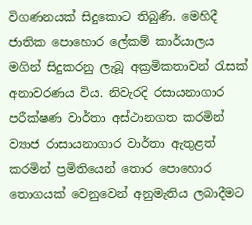විගණනයක් සිදුකොට තිබුණි. මෙහිදී ජාතික පොහොර ලේකම් කාර්යාලය මගින් සිදුකරනු ලැබූ අක්‍රමිකතාවන් රැසක් අනාවරණය විය. නිවැරදි රසායනාගාර පරීක්ෂණ වාර්තා අස්ථානගත කරමින් ව්‍යාජ රාසායනාගාර වාර්තා ඇතුළත් කරමින් ප්‍රමිතියෙන් තොර පොහොර තොගයක් වෙනුවෙන් අනුමැතිය ලබාදීමට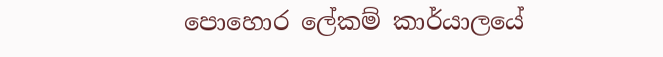පොහොර ලේකම් කාර්යාලයේ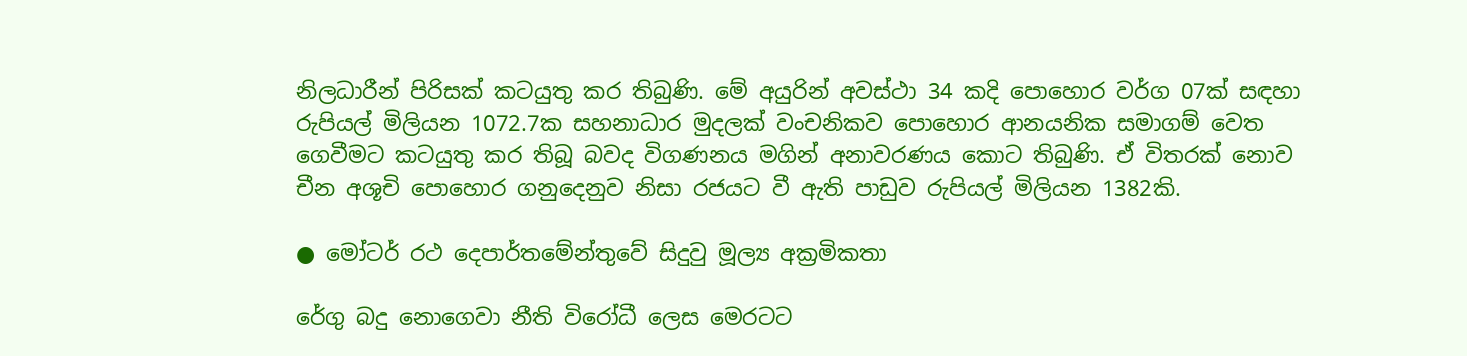නිලධාරීන් පිරිසක් කටයුතු කර තිබුණි. මේ අයුරින් අවස්ථා 34 කදි පොහොර වර්ග 07ක් සඳහා රුපියල් මිලියන 1072.7ක සහනාධාර මුදලක් වංචනිකව පොහොර ආනයනික සමාගම් වෙත ගෙවීමට කටයුතු කර තිබූ බවද විගණනය මගින් අනාවරණය කොට තිබුණි. ඒ විතරක් නොව චීන අශූචි පොහොර ගනුදෙනුව නිසා රජයට වී ඇති පාඩුව රුපියල් මිලියන 1382කි.

● මෝටර් රථ දෙපාර්තමේන්තුවේ සිදුවු මූල්‍ය අක්‍රමිකතා

රේගු බදු නොගෙවා නීති විරෝධී ලෙස මෙරටට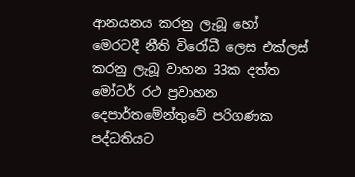ආනයනය කරනු ලැබූ හෝ මෙරටදී නීති විරෝධී ලෙස එක්ලස් කරනු ලැබූ වාහන 33ක දත්ත මෝටර් රථ ප්‍රවාහන දෙපාර්තමේන්තුවේ පරිගණක පද්ධතියට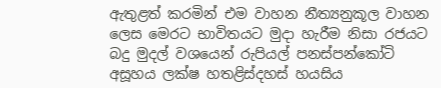ඇතුළත් කරමින් එම වාහන නීත්‍යනුකූල වාහන ලෙස මෙරට භාවිතයට මුදා හැරීම නිසා රජයට බදු මුදල් වශයෙන් රුපියල් පනස්පන්කෝටි අසූහය ලක්ෂ හතළිස්දහස් හයසිය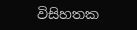විසිහතක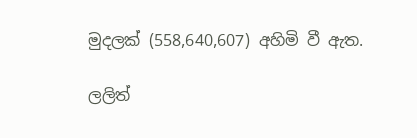මුදලක් (558,640,607) අහිමි වී ඇත.

ලලිත්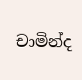චාමින්ද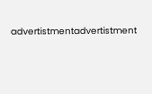advertistmentadvertistment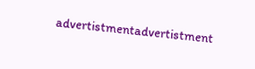advertistmentadvertistment